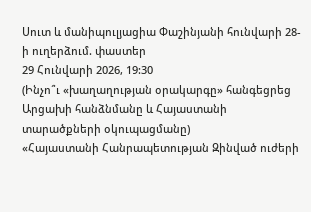Սուտ և մանիպուլյացիա Փաշինյանի հունվարի 28-ի ուղերձում. փաստեր
29 Հունվարի 2026, 19:30
(Ինչո՞ւ «խաղաղության օրակարգը» հանգեցրեց Արցախի հանձնմանը և Հայաստանի տարածքների օկուպացմանը)
«Հայաստանի Հանրապետության Զինված ուժերի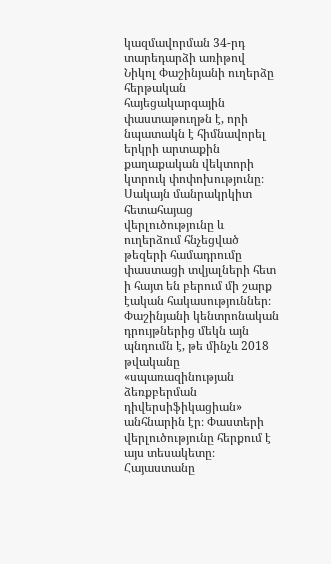կազմավորման 34-րդ տարեդարձի առիթով Նիկոլ Փաշինյանի ուղերձը հերթական հայեցակարգային փաստաթուղթն է, որի նպատակն է հիմնավորել երկրի արտաքին քաղաքական վեկտորի կտրուկ փոփոխությունը։ Սակայն մանրակրկիտ հետահայաց վերլուծությունը և ուղերձում հնչեցված թեզերի համադրումը փաստացի տվյալների հետ ի հայտ են բերում մի շարք էական հակասություններ։
Փաշինյանի կենտրոնական դրույթներից մեկն այն պնդումն է, թե մինչև 2018 թվականը «սպառազինության ձեռքբերման դիվերսիֆիկացիան» անհնարին էր։ Փաստերի վերլուծությունը հերքում է այս տեսակետը։ Հայաստանը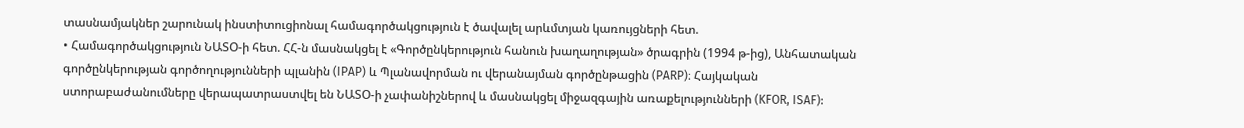տասնամյակներ շարունակ ինստիտուցիոնալ համագործակցություն է ծավալել արևմտյան կառույցների հետ.
• Համագործակցություն ՆԱՏՕ-ի հետ. ՀՀ-ն մասնակցել է «Գործընկերություն հանուն խաղաղության» ծրագրին (1994 թ-ից), Անհատական գործընկերության գործողությունների պլանին (IPAP) և Պլանավորման ու վերանայման գործընթացին (PARP)։ Հայկական ստորաբաժանումները վերապատրաստվել են ՆԱՏՕ-ի չափանիշներով և մասնակցել միջազգային առաքելությունների (KFOR, ISAF):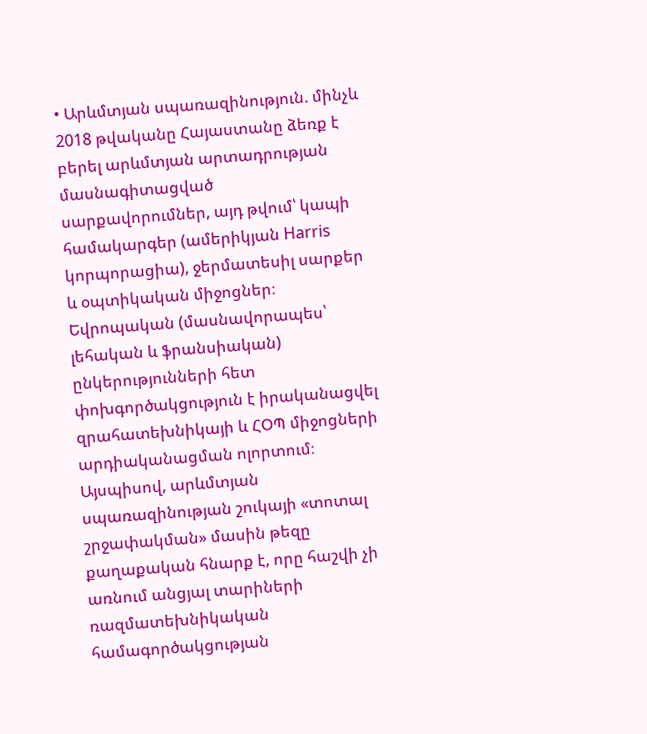• Արևմտյան սպառազինություն. մինչև 2018 թվականը Հայաստանը ձեռք է բերել արևմտյան արտադրության մասնագիտացված սարքավորումներ, այդ թվում՝ կապի համակարգեր (ամերիկյան Harris կորպորացիա), ջերմատեսիլ սարքեր և օպտիկական միջոցներ։ Եվրոպական (մասնավորապես՝ լեհական և ֆրանսիական) ընկերությունների հետ փոխգործակցություն է իրականացվել զրահատեխնիկայի և ՀՕՊ միջոցների արդիականացման ոլորտում։
Այսպիսով, արևմտյան սպառազինության շուկայի «տոտալ շրջափակման» մասին թեզը քաղաքական հնարք է, որը հաշվի չի առնում անցյալ տարիների ռազմատեխնիկական համագործակցության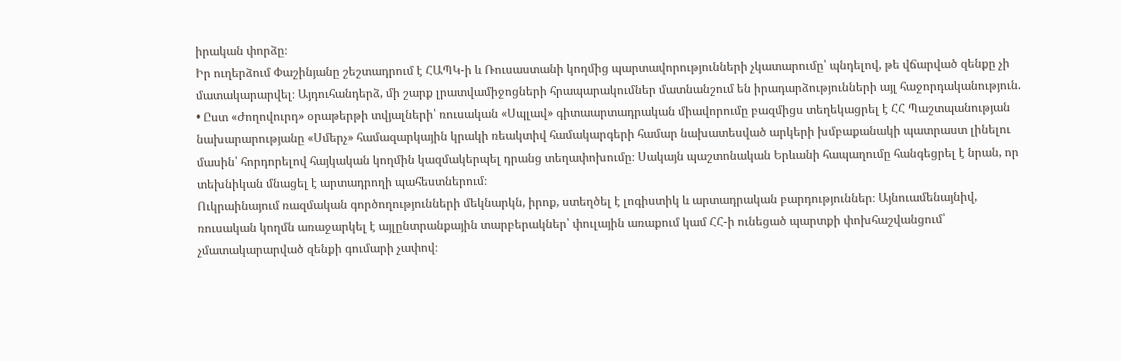իրական փորձը։
Իր ուղերձում Փաշինյանը շեշտադրում է ՀԱՊԿ-ի և Ռուսաստանի կողմից պարտավորությունների չկատարումը՝ պնդելով, թե վճարված զենքը չի մատակարարվել։ Այդուհանդերձ, մի շարք լրատվամիջոցների հրապարակումներ մատնանշում են իրադարձությունների այլ հաջորդականություն.
• Ըստ «Ժողովուրդ» օրաթերթի տվյալների՝ ռուսական «Սպլավ» գիտաարտադրական միավորումը բազմիցս տեղեկացրել է ՀՀ Պաշտպանության նախարարությանը «Սմերչ» համազարկային կրակի ռեակտիվ համակարգերի համար նախատեսված արկերի խմբաքանակի պատրաստ լինելու մասին՝ հորդորելով հայկական կողմին կազմակերպել դրանց տեղափոխումը։ Սակայն պաշտոնական Երևանի հապաղումը հանգեցրել է նրան, որ տեխնիկան մնացել է արտադրողի պահեստներում։
Ուկրաինայում ռազմական գործողությունների մեկնարկն, իրոք, ստեղծել է լոգիստիկ և արտադրական բարդություններ։ Այնուամենայնիվ, ռուսական կողմն առաջարկել է այլընտրանքային տարբերակներ՝ փուլային առաքում կամ ՀՀ-ի ունեցած պարտքի փոխհաշվանցում՝ չմատակարարված զենքի գումարի չափով։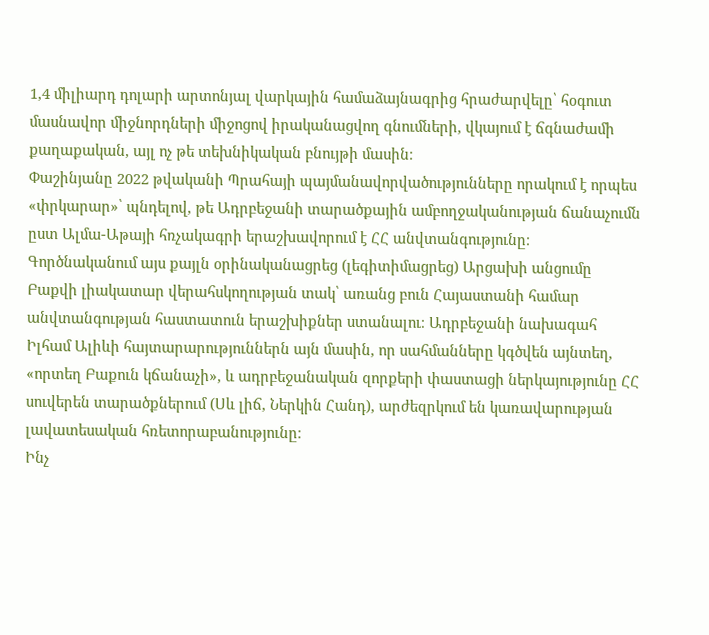1,4 միլիարդ դոլարի արտոնյալ վարկային համաձայնագրից հրաժարվելը՝ հօգուտ մասնավոր միջնորդների միջոցով իրականացվող գնումների, վկայում է ճգնաժամի քաղաքական, այլ ոչ թե տեխնիկական բնույթի մասին։
Փաշինյանը 2022 թվականի Պրահայի պայմանավորվածությունները որակում է որպես «փրկարար»՝ պնդելով, թե Ադրբեջանի տարածքային ամբողջականության ճանաչումն ըստ Ալմա-Աթայի հռչակագրի երաշխավորում է ՀՀ անվտանգությունը։ Գործնականում այս քայլն օրինականացրեց (լեգիտիմացրեց) Արցախի անցումը Բաքվի լիակատար վերահսկողության տակ՝ առանց բուն Հայաստանի համար անվտանգության հաստատուն երաշխիքներ ստանալու։ Ադրբեջանի նախագահ Իլհամ Ալիևի հայտարարություններն այն մասին, որ սահմանները կգծվեն այնտեղ, «որտեղ Բաքուն կճանաչի», և ադրբեջանական զորքերի փաստացի ներկայությունը ՀՀ սուվերեն տարածքներում (Սև լիճ, Ներկին Հանդ), արժեզրկում են կառավարության լավատեսական հռետորաբանությունը։
Ինչ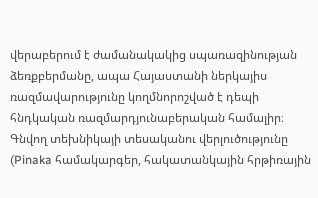վերաբերում է ժամանակակից սպառազինության ձեռքբերմանը, ապա Հայաստանի ներկայիս ռազմավարությունը կողմնորոշված է դեպի հնդկական ռազմարդյունաբերական համալիր։ Գնվող տեխնիկայի տեսականու վերլուծությունը (Pinaka համակարգեր, հակատանկային հրթիռային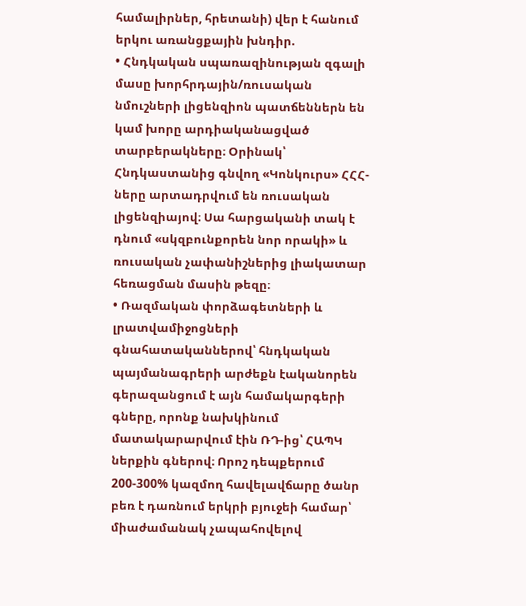համալիրներ, հրետանի) վեր է հանում երկու առանցքային խնդիր.
• Հնդկական սպառազինության զգալի մասը խորհրդային/ռուսական նմուշների լիցենզիոն պատճեններն են կամ խորը արդիականացված տարբերակները։ Օրինակ՝ Հնդկաստանից գնվող «Կոնկուրս» ՀՀՀ-ները արտադրվում են ռուսական լիցենզիայով։ Սա հարցականի տակ է դնում «սկզբունքորեն նոր որակի» և ռուսական չափանիշներից լիակատար հեռացման մասին թեզը։
• Ռազմական փորձագետների և լրատվամիջոցների գնահատականներով՝ հնդկական պայմանագրերի արժեքն էականորեն գերազանցում է այն համակարգերի գները, որոնք նախկինում մատակարարվում էին ՌԴ-ից՝ ՀԱՊԿ ներքին գներով։ Որոշ դեպքերում 200-300% կազմող հավելավճարը ծանր բեռ է դառնում երկրի բյուջեի համար՝ միաժամանակ չապահովելով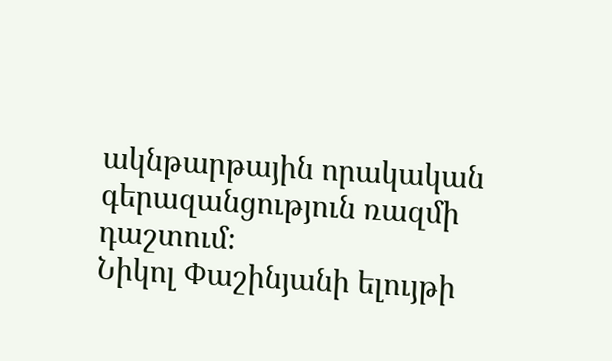ակնթարթային որակական գերազանցություն ռազմի դաշտում։
Նիկոլ Փաշինյանի ելույթի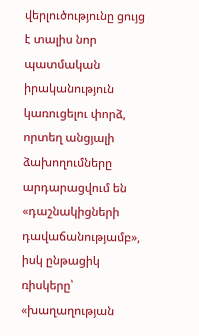վերլուծությունը ցույց է տալիս նոր պատմական իրականություն կառուցելու փորձ, որտեղ անցյալի ձախողումները արդարացվում են «դաշնակիցների դավաճանությամբ», իսկ ընթացիկ ռիսկերը՝ «խաղաղության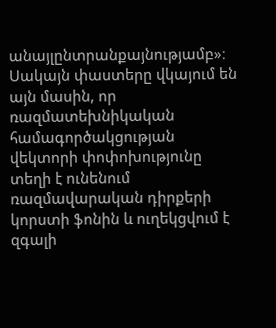անայլընտրանքայնությամբ»։ Սակայն փաստերը վկայում են այն մասին, որ ռազմատեխնիկական համագործակցության վեկտորի փոփոխությունը տեղի է ունենում ռազմավարական դիրքերի կորստի ֆոնին և ուղեկցվում է զգալի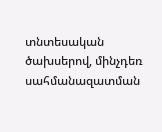տնտեսական ծախսերով, մինչդեռ սահմանազատման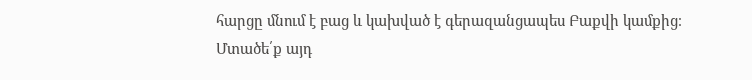հարցը մնում է բաց և կախված է գերազանցապես Բաքվի կամքից։
Մտածե՛ք այդ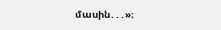մասին․․․»։